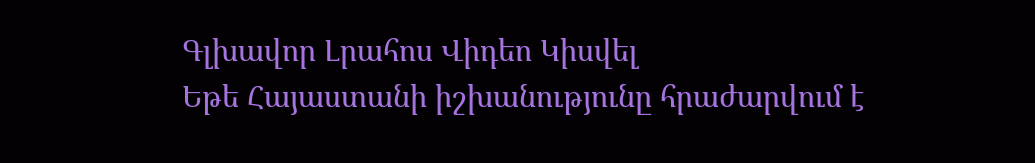Գլխավոր Լրահոս Վիդեո Կիսվել
Եթե Հայաստանի իշխանությունը հրաժարվում է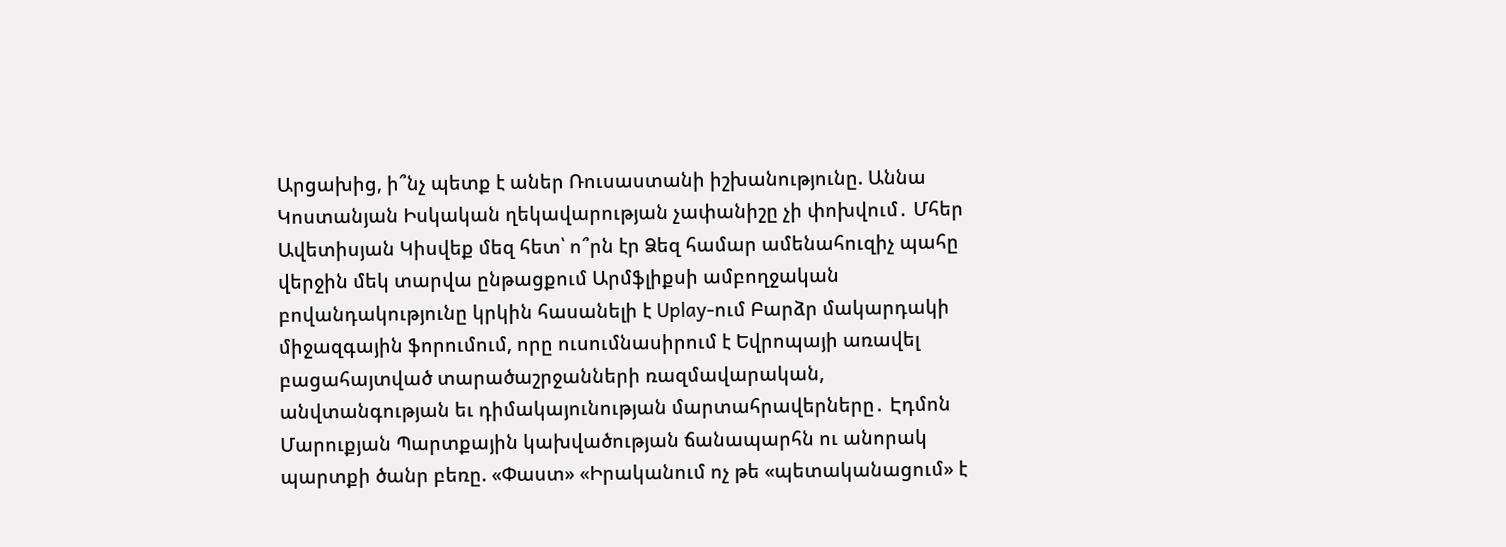Արցախից, ի՞նչ պետք է աներ Ռուսաստանի իշխանությունը. Աննա Կոստանյան Իսկական ղեկավարության չափանիշը չի փոխվում․ Մհեր Ավետիսյան Կիսվեք մեզ հետ՝ ո՞րն էր Ձեզ համար ամենահուզիչ պահը վերջին մեկ տարվա ընթացքում Արմֆլիքսի ամբողջական բովանդակությունը կրկին հասանելի է Uplay-ում Բարձր մակարդակի միջազգային ֆորումում, որը ուսումնասիրում է Եվրոպայի առավել բացահայտված տարածաշրջանների ռազմավարական, անվտանգության եւ դիմակայունության մարտահրավերները․ Էդմոն Մարուքյան Պարտքային կախվածության ճանապարհն ու անորակ պարտքի ծանր բեռը. «Փաստ» «Իրականում ոչ թե «պետականացում» է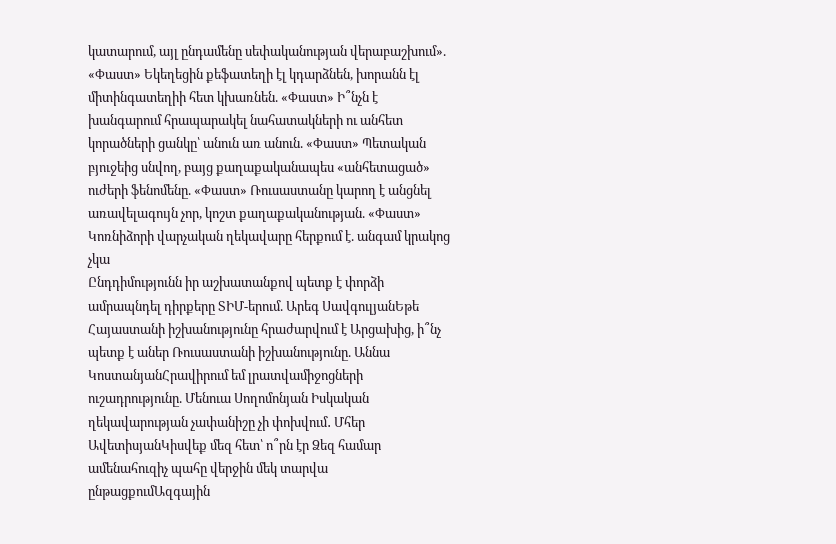կատարում, այլ ընդամենը սեփականության վերաբաշխում». «Փաստ» Եկեղեցին քեֆատեղի էլ կդարձնեն, խորանն էլ միտինգատեղիի հետ կխառնեն. «Փաստ» Ի՞նչն է խանգարում հրապարակել նահատակների ու անհետ կորածների ցանկը՝ անուն առ անուն. «Փաստ» Պետական բյուջեից սնվող, բայց քաղաքականապես «անհետացած» ուժերի ֆենոմենը. «Փաստ» Ռուսաստանը կարող է անցնել առավելագույն չոր, կոշտ քաղաքականության. «Փաստ» Կոռնիձորի վարչական ղեկավարը հերքում է. անգամ կրակոց չկա
Ընդդիմությունն իր աշխատանքով պետք է փորձի ամրապնդել դիրքերը ՏԻՄ-երում. Արեգ ՍավգուլյանԵթե Հայաստանի իշխանությունը հրաժարվում է Արցախից, ի՞նչ պետք է աներ Ռուսաստանի իշխանությունը. Աննա ԿոստանյանՀրավիրում եմ լրատվամիջոցների ուշադրությունը. Մենուա Սողոմոնյան Իսկական ղեկավարության չափանիշը չի փոխվում․ Մհեր ԱվետիսյանԿիսվեք մեզ հետ՝ ո՞րն էր Ձեզ համար ամենահուզիչ պահը վերջին մեկ տարվա ընթացքումԱզգային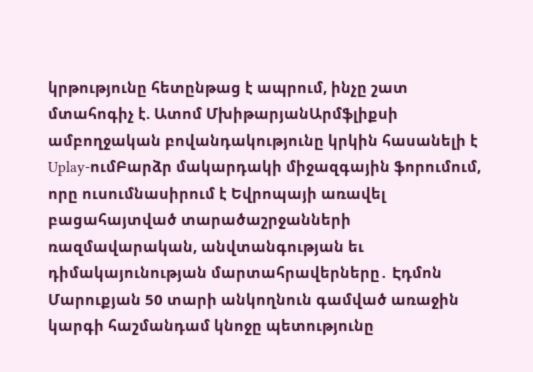կրթությունը հետընթաց է ապրում, ինչը շատ մտահոգիչ է. Ատոմ ՄխիթարյանԱրմֆլիքսի ամբողջական բովանդակությունը կրկին հասանելի է Uplay-ումԲարձր մակարդակի միջազգային ֆորումում, որը ուսումնասիրում է Եվրոպայի առավել բացահայտված տարածաշրջանների ռազմավարական, անվտանգության եւ դիմակայունության մարտահրավերները․ Էդմոն Մարուքյան 50 տարի անկողնուն գամված առաջին կարգի հաշմանդամ կնոջը պետությունը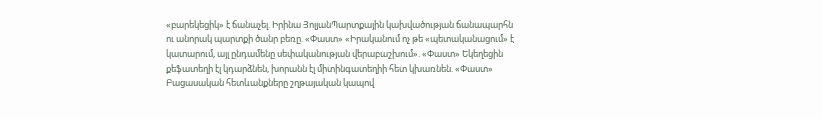«բարեկեցիկ» է ճանաչել. Իրինա ՅոլյանՊարտքային կախվածության ճանապարհն ու անորակ պարտքի ծանր բեռը. «Փաստ» «Իրականում ոչ թե «պետականացում» է կատարում, այլ ընդամենը սեփականության վերաբաշխում». «Փաստ» Եկեղեցին քեֆատեղի էլ կդարձնեն, խորանն էլ միտինգատեղիի հետ կխառնեն. «Փաստ»
Բացասական հետևանքները շղթայական կապով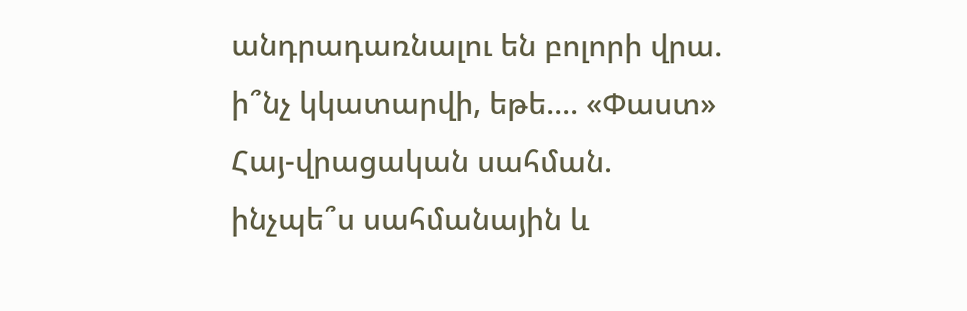անդրադառնալու են բոլորի վրա. ի՞նչ կկատարվի, եթե.... «Փաստ»
Հայ-վրացական սահման. ինչպե՞ս սահմանային և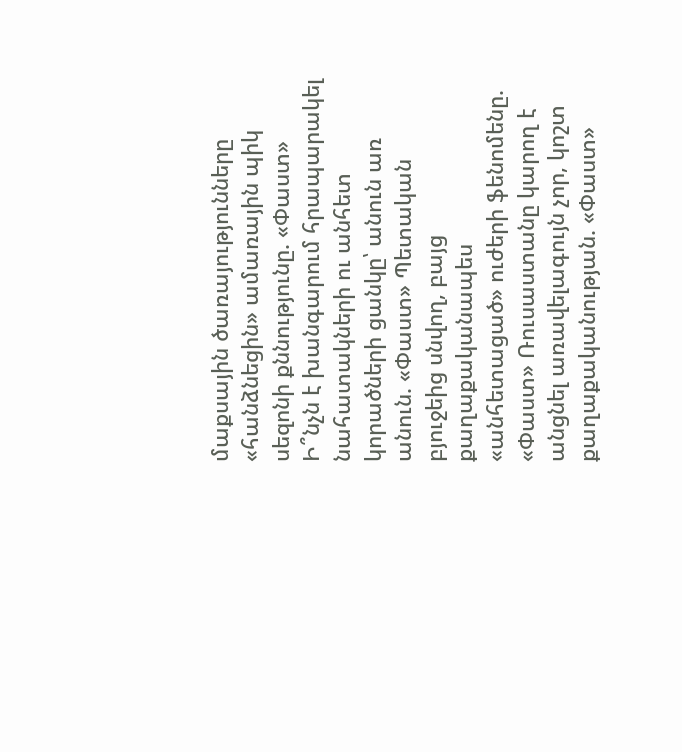մաքսային ծառայությունները «հանձնեցին» ամառային պիկ սեզոնի քննությունը. «Փաստ»
Ի՞նչն է խանգարում հրապարակել նահատակների ու անհետ կորածների ցանկը՝ անուն առ անուն. «Փաստ» Պետական բյուջեից սնվող, բայց քաղաքականապես «անհետացած» ուժերի ֆենոմենը. «Փաստ» Ռուսաստանը կարող է անցնել առավելագույն չոր, կոշտ քաղաքականության. «Փաստ»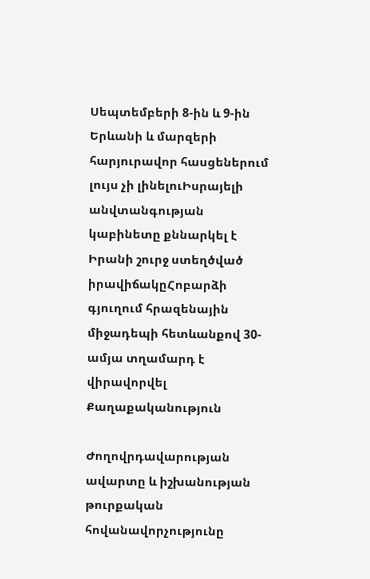Սեպտեմբերի 8-ին և 9-ին Երևանի և մարզերի հարյուրավոր հասցեներում լույս չի լինելուԻսրայելի անվտանգության կաբինետը քննարկել է Իրանի շուրջ ստեղծված իրավիճակըՀոբարձի գյուղում հրազենային միջադեպի հետևանքով 30-ամյա տղամարդ է վիրավորվել
Քաղաքականություն

Ժողովրդավարության ավարտը և իշխանության թուրքական հովանավորչությունը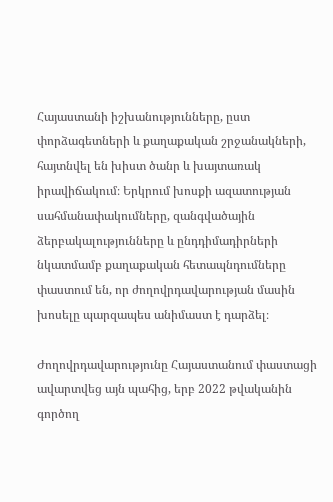Հայաստանի իշխանությունները, ըստ փորձագետների և քաղաքական շրջանակների, հայտնվել են խիստ ծանր և խայտառակ իրավիճակում։ Երկրում խոսքի ազատության սահմանափակումները, զանգվածային ձերբակալությունները և ընդդիմադիրների նկատմամբ քաղաքական հետապնդումները փաստում են, որ ժողովրդավարության մասին խոսելը պարզապես անիմաստ է դարձել։

Ժողովրդավարությունը Հայաստանում փաստացի ավարտվեց այն պահից, երբ 2022 թվականին գործող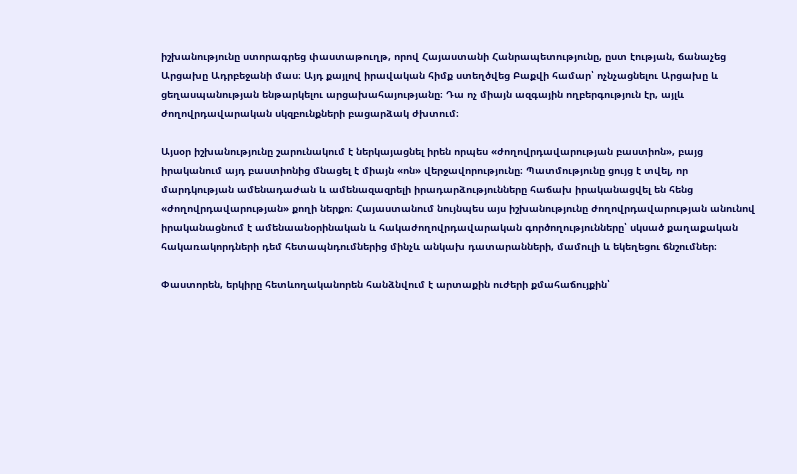իշխանությունը ստորագրեց փաստաթուղթ, որով Հայաստանի Հանրապետությունը, ըստ էության, ճանաչեց Արցախը Ադրբեջանի մաս։ Այդ քայլով իրավական հիմք ստեղծվեց Բաքվի համար՝ ոչնչացնելու Արցախը և ցեղասպանության ենթարկելու արցախահայությանը։ Դա ոչ միայն ազգային ողբերգություն էր, այլև ժողովրդավարական սկզբունքների բացարձակ ժխտում։

Այսօր իշխանությունը շարունակում է ներկայացնել իրեն որպես «ժողովրդավարության բաստիոն», բայց իրականում այդ բաստիոնից մնացել է միայն «ոն» վերջավորությունը։ Պատմությունը ցույց է տվել, որ մարդկության ամենադաժան և ամենազազրելի իրադարձությունները հաճախ իրականացվել են հենց «ժողովրդավարության» քողի ներքո։ Հայաստանում նույնպես այս իշխանությունը ժողովրդավարության անունով իրականացնում է ամենաանօրինական և հակաժողովրդավարական գործողությունները՝ սկսած քաղաքական հակառակորդների դեմ հետապնդումներից մինչև անկախ դատարանների, մամուլի և եկեղեցու ճնշումներ։

Փաստորեն, երկիրը հետևողականորեն հանձնվում է արտաքին ուժերի քմահաճույքին՝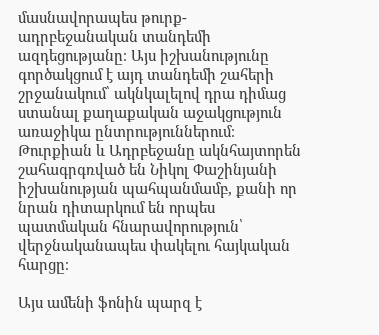մասնավորապես թուրք-ադրբեջանական տանդեմի ազդեցությանը։ Այս իշխանությունը գործակցում է այդ տանդեմի շահերի շրջանակում՝ ակնկալելով դրա դիմաց ստանալ քաղաքական աջակցություն առաջիկա ընտրություններում։ Թուրքիան և Ադրբեջանը ակնհայտորեն շահագրգռված են Նիկոլ Փաշինյանի իշխանության պահպանմամբ, քանի որ նրան դիտարկում են որպես պատմական հնարավորություն՝ վերջնականապես փակելու հայկական հարցը։

Այս ամենի ֆոնին պարզ է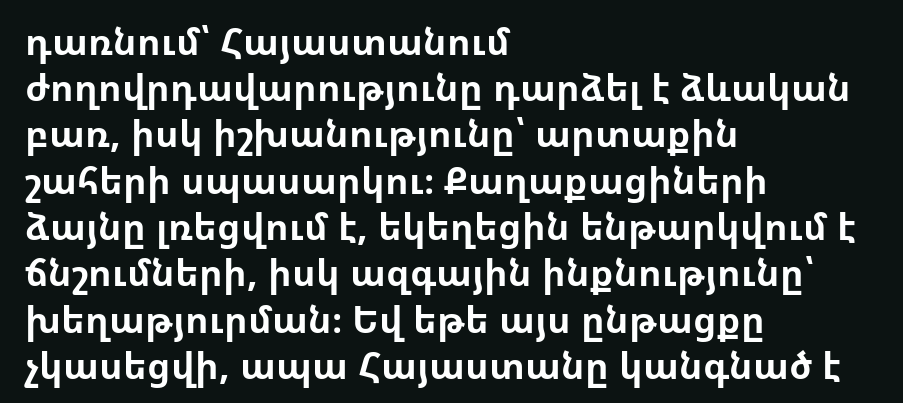դառնում՝ Հայաստանում ժողովրդավարությունը դարձել է ձևական բառ, իսկ իշխանությունը՝ արտաքին շահերի սպասարկու։ Քաղաքացիների ձայնը լռեցվում է, եկեղեցին ենթարկվում է ճնշումների, իսկ ազգային ինքնությունը՝ խեղաթյուրման։ Եվ եթե այս ընթացքը չկասեցվի, ապա Հայաստանը կանգնած է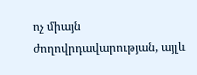ոչ միայն ժողովրդավարության, այլև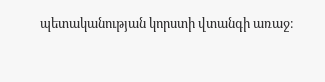պետականության կորստի վտանգի առաջ։